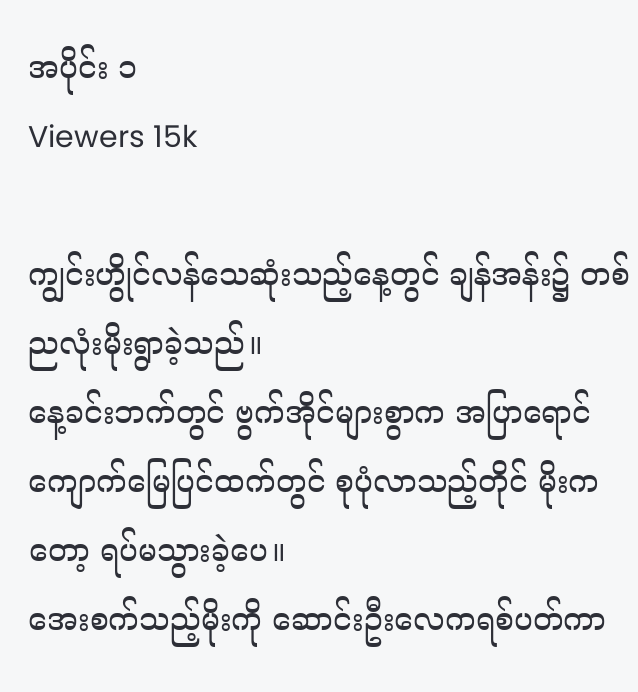အပိုင်း ၁
Viewers 15k

ကျွင်းဟွိုင်လန်သေဆုံးသည့်နေ့တွင် ချန်အန်း၌ တစ်ညလုံးမိုးရွာခဲ့သည်။
နေ့ခင်းဘက်တွင် ဗွက်အိုင်များစွာက အပြာရောင်ကျောက်မြေပြင်ထက်တွင် စုပုံလာသည့်တိုင် မိုးကတော့ ရပ်မသွားခဲ့ပေ။
အေးစက်သည့်မိုးကို ဆောင်းဦးလေကရစ်ပတ်ကာ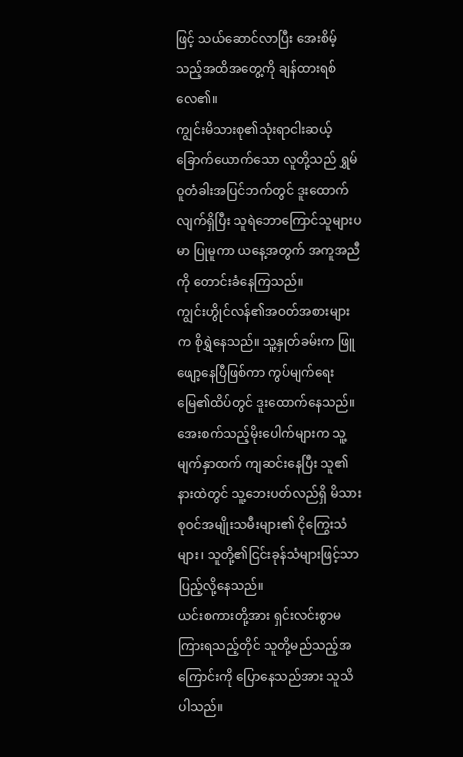ဖြင့် သယ်ဆောင်လာပြီး အေးစိမ့်သည့်အထိအတွေ့ကို ချန်ထားရစ်လေ၏။
ကျွင်းမိသားစု၏သုံးရာငါးဆယ့်ခြောက်ယောက်သော လူတို့သည် ရွှမ်ဝူတံခါးအပြင်ဘက်တွင် ဒူးထောက်လျက်ရှိပြီး သူရဲဘောကြောင်သူများပမာ ပြုမူကာ ယနေ့အတွက် အကူအညီကို တောင်းခံနေကြသည်။
ကျွင်းဟွိုင်လန်၏အဝတ်အစားများက စိုရွှဲနေသည်။ သူ့နှုတ်ခမ်းက ဖြူဖျော့နေပြီဖြစ်ကာ ကွပ်မျက်ရေးမြေ၏ထိပ်တွင် ဒူးထောက်နေသည်။ အေးစက်သည့်မိုးပေါက်များက သူ့မျက်နှာထက် ကျဆင်းနေပြီး သူ၏နားထဲတွင် သူ့ဘေးပတ်လည်ရှိ မိသားစုဝင်အမျိုးသမီးများ၏ ငိုကြွေးသံများ၊ သူတို့၏ငြင်းခုန်သံများဖြင့်သာ ပြည့်လို့နေသည်။
ယင်းစကားတို့အား ရှင်းလင်းစွာမကြားရသည့်တိုင် သူတို့မည်သည့်အကြောင်းကို ပြောနေသည်အား သူသိပါသည်။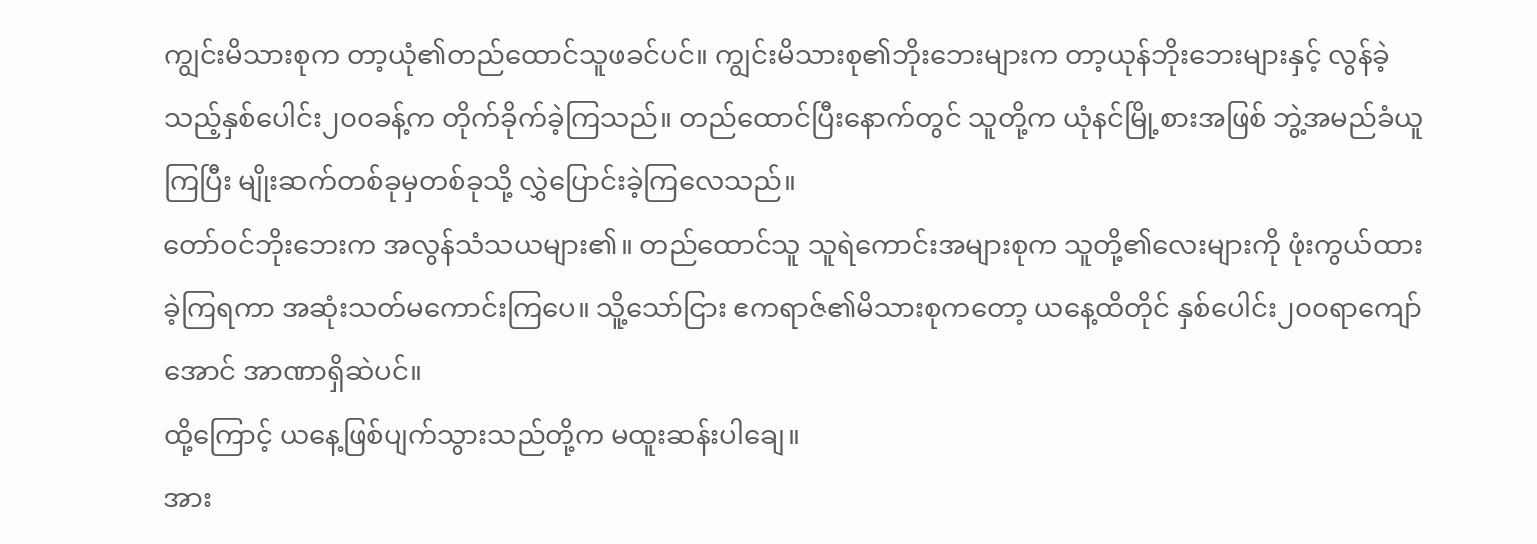ကျွင်းမိသားစုက တာ့ယုံ၏တည်ထောင်သူဖခင်ပင်။ ကျွင်းမိသားစု၏ဘိုးဘေးများက တာ့ယုန်ဘိုးဘေးများနှင့် လွန်ခဲ့သည့်နှစ်ပေါင်း၂၀၀ခန့်က တိုက်ခိုက်ခဲ့ကြသည်။ တည်ထောင်ပြီးနောက်တွင် သူတို့က ယုံနင်မြို့စားအဖြစ် ဘွဲ့အမည်ခံယူကြပြီး မျိုးဆက်တစ်ခုမှတစ်ခုသို့ လွှဲပြောင်းခဲ့ကြလေသည်။
တော်ဝင်ဘိုးဘေးက အလွန်သံသယများ၏။ တည်ထောင်သူ သူရဲကောင်းအများစုက သူတို့၏လေးများကို ဖုံးကွယ်ထားခဲ့ကြရကာ အဆုံးသတ်မကောင်းကြပေ။ သိူ့သော်ငြား ဧကရာဇ်၏မိသားစုကတော့ ယနေ့ထိတိုင် နှစ်ပေါင်း၂၀၀ရာကျော်အောင် အာဏာရှိဆဲပင်။
ထို့ကြောင့် ယနေ့ဖြစ်ပျက်သွားသည်တို့က မထူးဆန်းပါချေ။
အား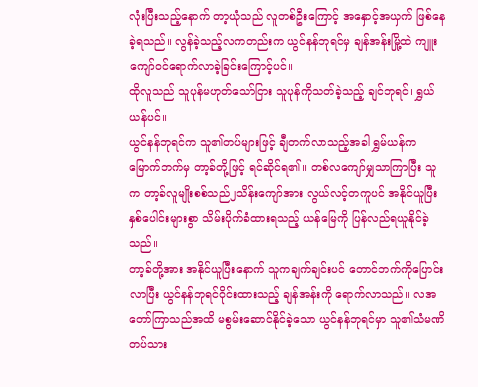လုံးပြီးသည့်နောက် တာ့ယုံသည် လူတစ်ဦးကြောင့် အနှောင့်အယှက် ဖြစ်နေခဲ့ရသည်။ လွန်ခဲ့သည့်လကတည်းက ယွင်နန်ဘုရင်မှ ချန်အန်းမြို့ထဲ ကျူးကျော်ဝင်ရောက်လာခဲ့ခြင်းကြောင့်ပင်။
ထိုလူသည် သူပုန်မဟုတ်သော်ငြား သူပုန်ကိုသတ်ခဲ့သည့် ချင်ဘုရင်၊ ရွှယ်ယန်ပင်။
ယွင်နန်ဘုရင်က သူ၏တပ်များဖြင့် ချီတက်လာသည့်အခါ ရွှမ်ယန်က မြောက်ဘက်မှ တာ့ခ်တို့ဖြင့် ရင်ဆိုင်ရ၏။ တစ်လကျော်မျှသာကြာပြီး သူက တာ့ခ်လူမျိုးစစ်သည်၂သိန်းကျော်အား လွယ်လင့်တကူပင် အနိုင်ယူပြီး နှစ်ပေါင်းများစွာ သိမ်းပိုက်ခံထားရသည့် ယန်မြေကို ပြန်လည်ရယူနိုင်ခဲ့သည်။
တာ့ခ်တို့အား အနိုင်ယူပြီးနောက် သူကချက်ချင်းပင် တောင်ဘက်ကိုပြောင်းလာပြီး ယွင်နန်ဘုရင်ဝိုင်းထားသည့် ချန်အန်းကို ရောက်လာသည်။ လအတော်ကြာသည်အထိ မစွမ်းဆောင်နိုင်ခဲ့သော ယွင်နန်ဘုရင်မှာ သူ၏သံမဏိတပ်သား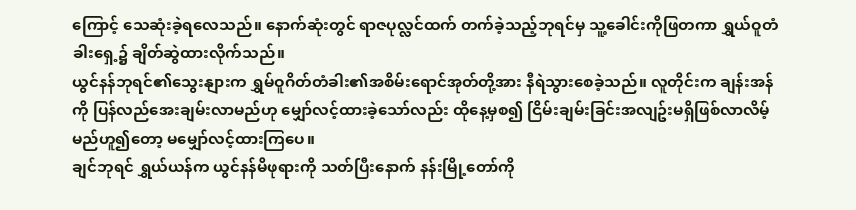ကြောင့် သေဆုံးခဲ့ရလေသည်။ နောက်ဆုံးတွင် ရာဇပုလ္လင်ထက် တက်ခဲ့သည့်ဘုရင်မှ သူ့ခေါင်းကိုဖြတကာ ရွှယ်ဝူတံခါးရှေ့၌ ချိတ်ဆွဲထားလိုက်သည်။
ယွင်နန်ဘုရင်၏သွေးနျားက ရွှမ်ဝူဂိတ်တံခါး၏အစိမ်းရောင်အုတ်တို့အား နီရဲသွားစေခဲ့သည်။ လူတိုင်းက ချန်းအန်ကို ပြန်လည်အေးချမ်းလာမည်ဟု မျှော်လင့်ထားခဲ့သော်လည်း ထိုနေ့မှစ၍ ငြိမ်းချမ်းခြင်းအလျဥ်းမရှိဖြစ်လာလိမ့်မည်ဟူ၍တော့ မမျှော်လင့်ထားကြပေ။
ချင်ဘုရင် ရွှယ်ယန်က ယွင်နန်မိဖုရားကို သတ်ပြီးနောက် နန်းမြို့တော်ကို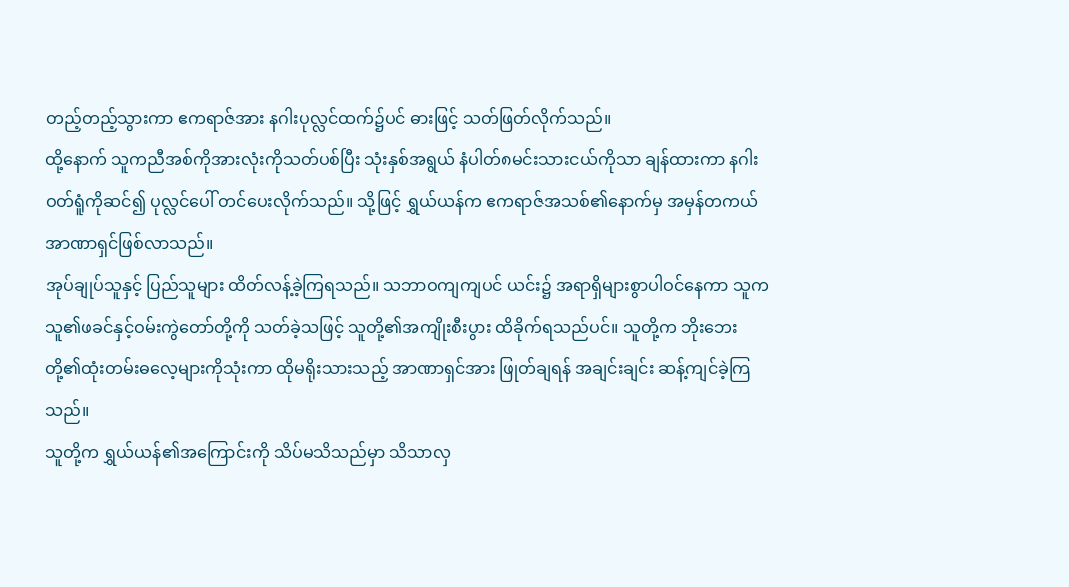တည့်တည့်သွားကာ ဧကရာဇ်အား နဂါးပုလ္လင်ထက်၌ပင် ဓားဖြင့် သတ်ဖြတ်လိုက်သည်။
ထို့နောက် သူကညီအစ်ကိုအားလုံးကိုသတ်ပစ်ပြီး သုံးနှစ်အရွယ် နံပါတ်၈မင်းသားငယ်ကိုသာ ချန်ထားကာ နဂါးဝတ်ရူံကိုဆင်၍ ပုလ္လင်ပေါ် တင်ပေးလိုက်သည်။ သို့ဖြင့် ရွှယ်ယန်က ဧကရာဇ်အသစ်၏နောက်မှ အမှန်တကယ်အာဏာရှင်ဖြစ်လာသည်။
အုပ်ချုပ်သူနှင့် ပြည်သူများ ထိတ်လန့်ခဲ့ကြရသည်။ သဘာဝကျကျပင် ယင်း၌ အရာရှိများစွာပါဝင်နေကာ သူက သူ၏ဖခင်နှင့်ဝမ်းကွဲတော်တို့ကို သတ်ခဲ့သဖြင့် သူတို့၏အကျိုးစီးပွား ထိခိုက်ရသည်ပင်။ သူတို့က ဘိုးဘေးတို့၏ထုံးတမ်းဓလေ့များကိုသုံးကာ ထိုမရိုးသားသည့် အာဏာရှင်အား ဖြုတ်ချရန် အချင်းချင်း ဆန့်ကျင်ခဲ့ကြသည်။
သူတို့က ရွှယ်ယန်၏အကြောင်းကို သိပ်မသိသည်မှာ သိသာလှ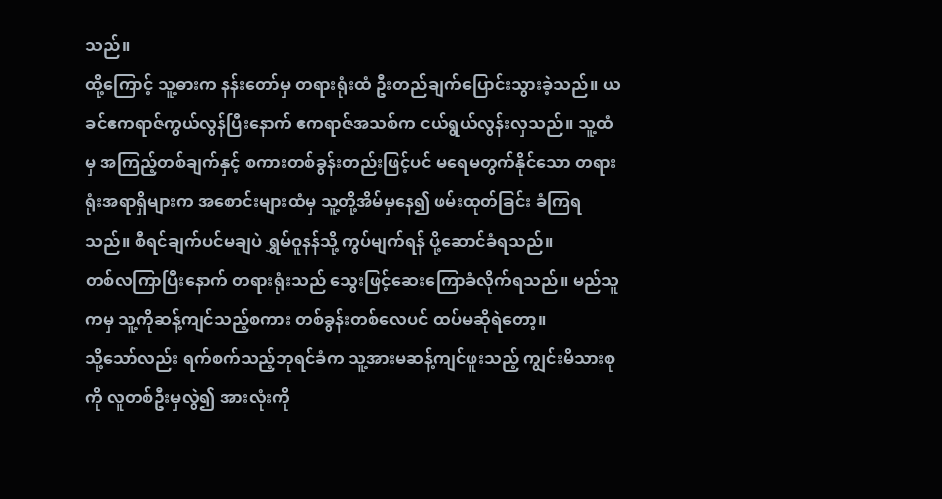သည်။
ထို့ကြောင့် သူ့ဓားက နန်းတော်မှ တရားရုံးထံ ဦးတည်ချက်ပြောင်းသွားခဲ့သည်။ ယခင်ဧကရာဇ်ကွယ်လွန်ပြီးနောက် ဧကရာဇ်အသစ်က ငယ်ရွယ်လွန်းလှသည်။ သူ့ထံမှ အကြည့်တစ်ချက်နှင့် စကားတစ်ခွန်းတည်းဖြင့်ပင် မရေမတွက်နိုင်သော တရားရုံးအရာရှိများက အစောင်းများထံမှ သူ့တို့အိမ်မှနေ၍ ဖမ်းထုတ်ခြင်း ခံကြရသည်။ စီရင်ချက်ပင်မချပဲ ရွှမ်ဝူနန်သို့ ကွပ်မျက်ရန် ပို့ဆောင်ခံရသည်။
တစ်လကြာပြီးနောက် တရားရုံးသည် သွေးဖြင့်ဆေးကြောခံလိုက်ရသည်။ မည်သူကမှ သူ့ကိုဆန့်ကျင်သည့်စကား တစ်ခွန်းတစ်လေပင် ထပ်မဆိုရဲတော့။
သို့သော်လည်း ရက်စက်သည့်ဘုရင်ခံက သူ့အားမဆန့်ကျင်ဖူးသည့် ကျွင်းမိသားစုကို လူတစ်ဦးမှလွဲ၍ အားလုံးကို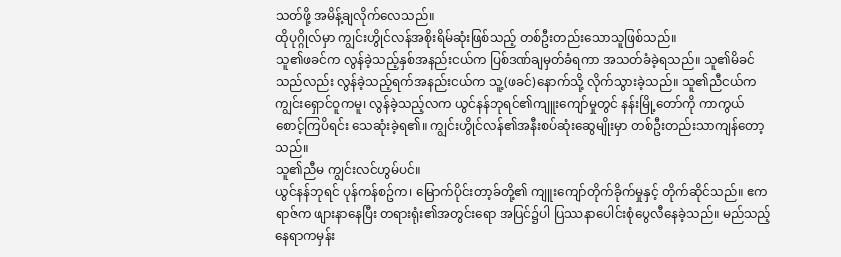သတ်ဖို့ အမိန့်ချလိုက်လေသည်။
ထိုပုဂ္ဂိုလ်မှာ ကျွင်းဟွိုင်လန်အစိုးရိမ်ဆုံးဖြစ်သည့် တစ်ဦးတည်းသောသူဖြစ်သည်။
သူ၏ဖခင်က လွန်ခဲ့သည့်နှစ်အနည်းငယ်က ပြစ်ဒဏ်ချမှတ်ခံရကာ အသတ်ခံခဲ့ရသည်။ သူ၏မိခင်သည်လည်း လွန်ခဲ့သည့်ရက်အနည်းငယ်က သူ့(ဖခင်)နောက်သို့ လိုက်သွားခဲ့သည်။ သူ၏ညီငယ်က ကျွင်းရှောင်ဝူကမူ၊ လွန်ခဲ့သည့်လက ယွင်နန်ဘုရင်၏ကျူးကျော်မှုတွင် နန်းမြို့တော်ကို ကာကွယ်စောင့်ကြပိရင်း သေဆုံးခဲ့ရ၏။ ကျွင်းဟွိုင်လန်၏အနီးစပ်ဆုံးဆွေမျိုးမှာ တစ်ဦးတည်းသာကျန်တော့သည်။
သူ၏ညီမ ကျွင်းလင်ဟွမ်ပင်။
ယွင်နန်ဘုရင် ပုန်ကန်စဥ်က၊ မြောက်ပိုင်းတာ့ခ်တို့၏ ကျူးကျော်တိုက်ခိုက်မှုနှင့် တိုက်ဆိုင်သည်။ ဧကရာဇ်က ဖျားနာနေပြီး တရားရုံး၏အတွင်းရော အပြင်၌ပါ ပြဿနာပေါင်းစုံပွေလီနေခဲ့သည်။ မည်သည့်နေရာကမှန်း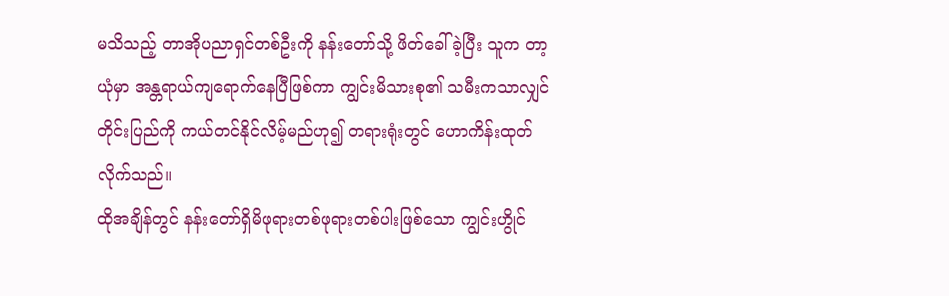မသိသည့် တာအိုပညာရှင်တစ်ဦးကို နန်းတော်သို့ ဖိတ်ခေါ်ခဲ့ပြီး သူက တာ့ယုံမှာ အန္တရာယ်ကျရောက်နေပြီဖြစ်ကာ ကျွင်းမိသားစု၏ သမီးကသာလျှင် တိုင်းပြည်ကို ကယ်တင်နိုင်လိမ့်မည်ဟု၍ တရားရုံးတွင် ဟောကိန်းထုတ်လိုက်သည်။
ထိုအချိန်တွင် နန်းတော်ရှိမိဖုရားတစ်ဖုရားတစ်ပါးဖြစ်သော ကျွင်းဟွိုင်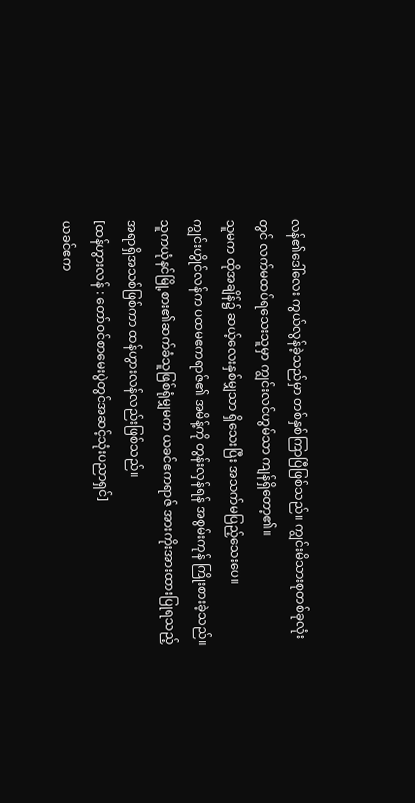လန်၏ဒေါ်လေး ကွယ်လွန်ခဲ့သည်မှာ တစ်နှစ်ကြာပြီဖြစ်သည်။ ကျွင်းမိသားစုတစ်ခုလုံးတွင် လက်မထပ်ရသေးသူမှာ ကျွင်းလင်ဟွမ်သာ ကျန်ရှိတော့၏။
သူမက ထိုအချိန်၌ ဆယ့်လေးနှစ်မျှသာ ရှိသေးပြီး အသက်မပြည့်သေးပေ။
ကျွင်းဟွိုင်လန်က ပထမဧကရာဇ်၏ အမိန့်ကို တွန်းလှန်ရန် အစွမ်းကုန် ကြိုးစားခဲ့သည်။ သူကယုံနင်မြို့စား၏ဆက်ခံသူဖြစ်ရုံမျှမက ယခင်ဧကရာဇ် အားကိုးအားထားပြုရသည့်အရာရှိအသစ်ဖြစ်ကာ ထန်ဟွားလန်လည်းဖြစ်သည်။
[ထန်ဟွားလန် : တော်ဝင်စာမေးပွဲတွင်အဆင့်သုံးပညာရှင်]
ယခင်ဧက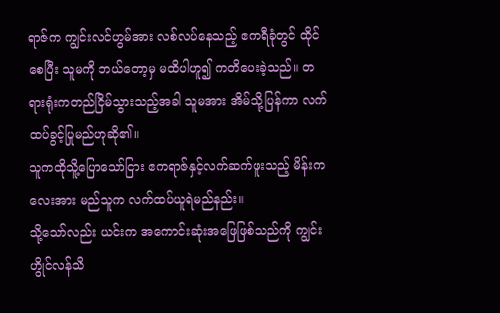ရာဇ်က ကျွင်းလင်ဟွမ်အား လစ်လပ်နေသည့် ဧကရီခုံတွင် ထိုင်စေပြီး သူမကို ဘယ်တော့မှ မထိပါဟူ၍ ကတိပေးခဲ့သည်။ တရားရုံးကတည်ငြိမ်သွားသည့်အခါ သူမအား အိမ်သို့ပြန်ကာ လက်ထပ်ခွင့်ပြုမည်ဟုဆို၏။
သူကထိုသိူ့ပြောသော်ငြား ဧကရာဇ်နှင့်လက်ဆက်ဖူးသည့် မိန်းကလေးအား မည်သူက လက်ထပ်ယူရဲမည်နည်း။
သို့သော်လည်း ယင်းက အကောင်းဆုံးအဖြေဖြစ်သည်ကို ကျွင်းဟွိုင်လန်သိ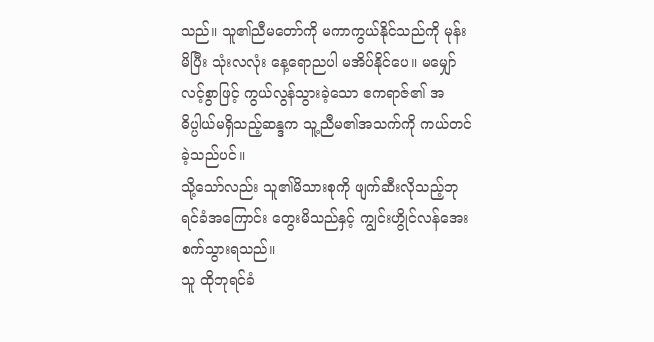သည်။ သူ၏ညီမတော်ကို မကာကွယ်နိုင်သည်ကို မုန်းမိပြီး သုံးလလုံး နေ့ရောညပါ မအိပ်နိုင်ပေ။ မမျှော်လင့်စွာဖြင့် ကွယ်လွန်သွားခဲ့သော ဧကရာဇ်၏ အဓိပ္ပါယ်မရှိသည့်ဆန္ဒက သူ့ညီမ၏အသက်ကို ကယ်တင်ခဲ့သည်ပင်။
သို့သော်လည်း သူ၏မိသားစုကို ဖျက်ဆီးလိုသည့်ဘုရင်ခံအကြောင်း တွေးမိသည်နှင့် ကျွင်းဟွိုင်လန်အေးစက်သွားရသည်။
သူ ထိုဘုရင်ခံ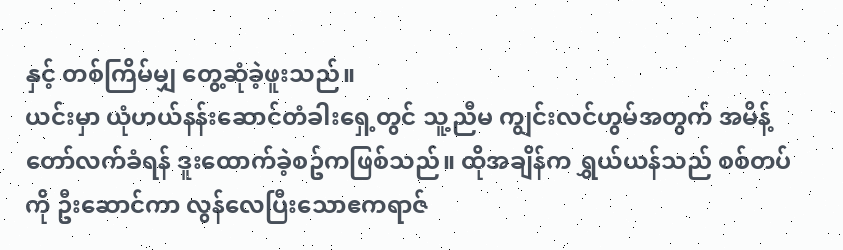နှင့် တစ်ကြိမ်မျှ တွေ့ဆုံခဲ့ဖူးသည်။
ယင်းမှာ ယုံဟယ်နန်းဆောင်တံခါးရှေ့တွင် သူ့ညီမ ကျွင်းလင်ဟွမ်အတွက် အမိန့်တော်လက်ခံရန် ဒူးထောက်ခဲ့စဥ်ကဖြစ်သည်။ ထိုအချိန်က ရွှယ်ယန်သည် စစ်တပ်ကို ဦးဆောင်ကာ လွန်လေပြီးသောဧကရာဇ်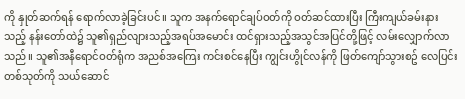ကို နှုတ်ဆက်ရန် ရောက်လာခဲ့ခြင်းပင်။ သူက အနက်ရောင်ချပ်ဝတ်ကို ဝတ်ဆင်ထားပြီး ကြီးကျယ်ခမ်းနားသည့် နန်းတော်ထဲ၌ သူ၏ရှည်လျားသည့်အရပ်အမောင်း ထင်ရှားသည့်အသွင်အပြင်တို့ဖြင့် လမ်းလျှောက်လာသည်။ သူ၏အနီရောင်ဝတ်ရုံက အညစ်အကြေး ကင်းစင်နေပြီး ကျွင်းဟွိုင်လန်ကို ဖြတ်ကျော်သွားစဥ် လေပြင်းတစ်သုတ်ကို သယ်ဆောင်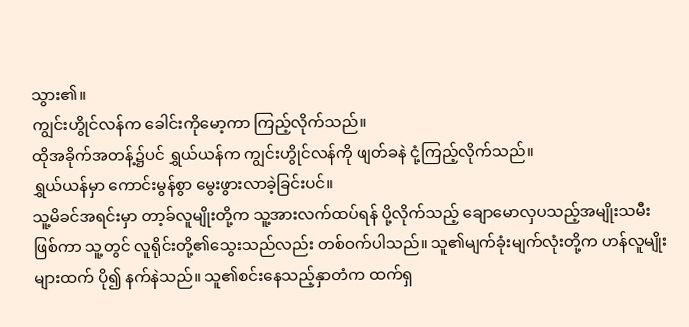သွား၏။
ကျွင်းဟွိုင်လန်က ခေါင်းကိုမော့ကာ ကြည့်လိုက်သည်။
ထိုအခိုက်အတန့်၌ပင် ရွှယ်ယန်က ကျွင်းဟွိုင်လန်ကို ဖျတ်ခနဲ ငုံ့ကြည့်လိုက်သည်။
ရွှယ်ယန်မှာ ကောင်းမွန်စွာ မွေးဖွားလာခဲ့ခြင်းပင်။
သူ့မိခင်အရင်းမှာ တာ့ခ်လူမျိုးတို့က သူ့အားလက်ထပ်ရန် ပို့လိုက်သည့် ချောမောလှပသည့်အမျိုးသမီးဖြစ်ကာ သူ့တွင် လူရိုင်းတို့၏သွေးသည်လည်း တစ်ဝက်ပါသည်။ သူ၏မျက်ခုံးမျက်လုံးတို့က ဟန်လူမျိုးများထက် ပို၍ နက်နဲသည်။ သူ၏စင်းနေသည့်နှာတံက ထက်ရှ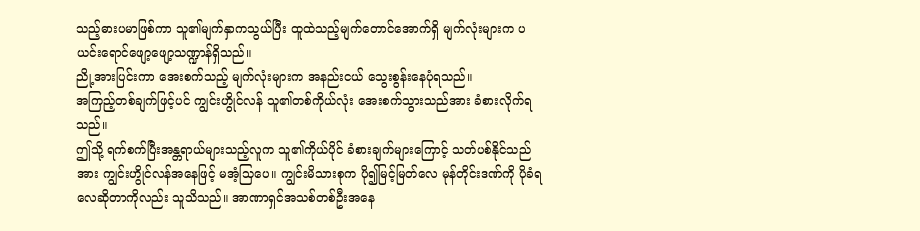သည့်ဓားပမာဖြစ်ကာ သူ၏မျက်နှာကသွယ်ပြီး ထူထဲသည့်မျက်တောင်အောက်ရှိ မျက်လုံးများက ပယင်းရောင်ဖျော့ဖျော့သဏ္ဍာန်ရှိသည်။
ညို့အားပြင်းကာ အေးစက်သည့် မျက်လုံးများက အနည်းငယ် သွေးစွန်းနေပုံရသည်။
အကြည့်တစ်ချက်ဖြင့်ပင် ကျွင်းဟွိုင်လန် သူ၏တစ်ကိုယ်လုံး အေးစက်သွားသည်အား ခံစားလိုက်ရသည်။
ဤသို့ ရက်စက်ပြီးအန္တရာယ်များသည့်လူက သူ၏ကိုယ်ပိုင် ခံစားချက်များကြောင့် သတ်ပစ်နိုင်သည်အား ကျွင်းဟွိုင်လန်အနေဖြင့် မအံ့သြပေ။ ကျွင်းမိသားစုက ပို၍မြင့်မြတ်လေ မုန်တိုင်းဒဏ်ကို ပိုခံရလေဆိုတာကိုလည်း သူသိသည်။ အာဏာရှင်အသစ်တစ်ဦးအနေ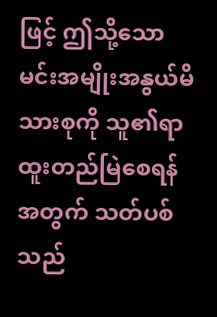ဖြင့် ဤသို့သော မင်းအမျိုးအနွယ်မိသားစုကို သူ၏ရာထူးတည်မြဲစေရန်အတွက် သတ်ပစ်သည်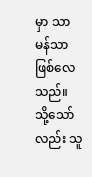မှာ သာမန်သာဖြစ်လေသည်။
သို့သော်လည်း သူ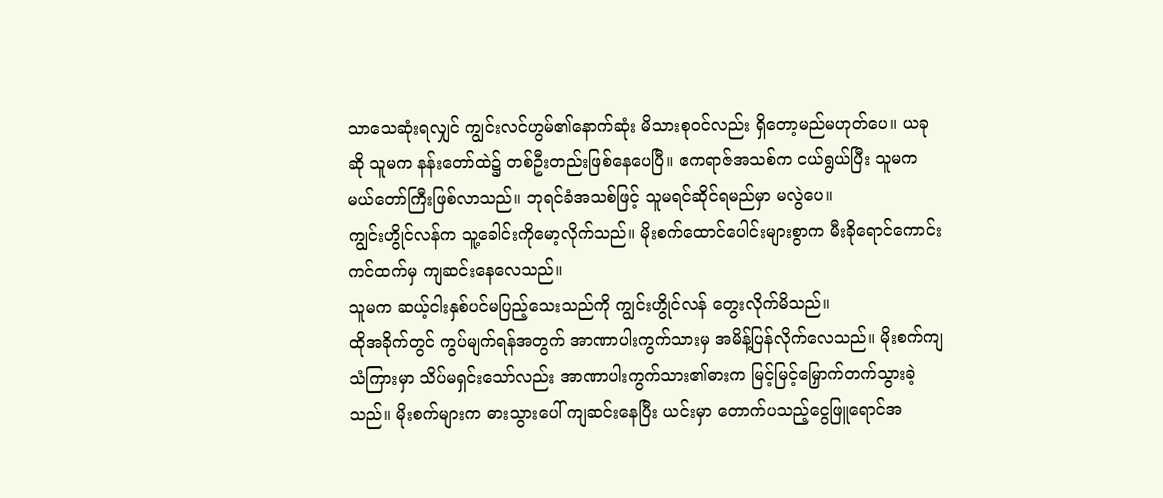သာသေဆုံးရလျှင် ကျွင်းလင်ဟွမ်၏နောက်ဆုံး မိသားစုဝင်လည်း ရှိတော့မည်မဟုတ်ပေ။ ယခုဆို သူမက နန်းတော်ထဲ၌ တစ်ဦးတည်းဖြစ်နေပေပြီ။ ဧကရာဇ်အသစ်က ငယ်ရွယ်ပြီး သူမက မယ်တော်ကြီးဖြစ်လာသည်။ ဘုရင်ခံအသစ်ဖြင့် သူမရင်ဆိုင်ရမည်မှာ မလွဲပေ။
ကျွင်းဟွိုင်လန်က သူ့ခေါင်းကိုမော့လိုက်သည်။ မိုးစက်ထောင်ပေါင်းများစွာက မီးခိုရောင်ကောင်းကင်ထက်မှ ကျဆင်းနေလေသည်။
သူမက ဆယ့်ငါးနှစ်ပင်မပြည့်သေးသည်ကို ကျွင်းဟွိုင်လန် တွေးလိုက်မိသည်။
ထိုအခိုက်တွင် ကွပ်မျက်ရန်အတွက် အာဏာပါးကွက်သားမှ အမိန့်ပြန်လိုက်လေသည်။ မိုးစက်ကျသံကြားမှာ သိပ်မရှင်းသော်လည်း အာဏာပါးကွက်သား၏ဓားက မြင့်မြင့်မြှောက်တက်သွားခဲ့သည်။ မိုးစက်များက ဓားသွားပေါ် ကျဆင်းနေပြီး ယင်းမှာ တောက်ပသည့်ငွေဖြူရောင်အ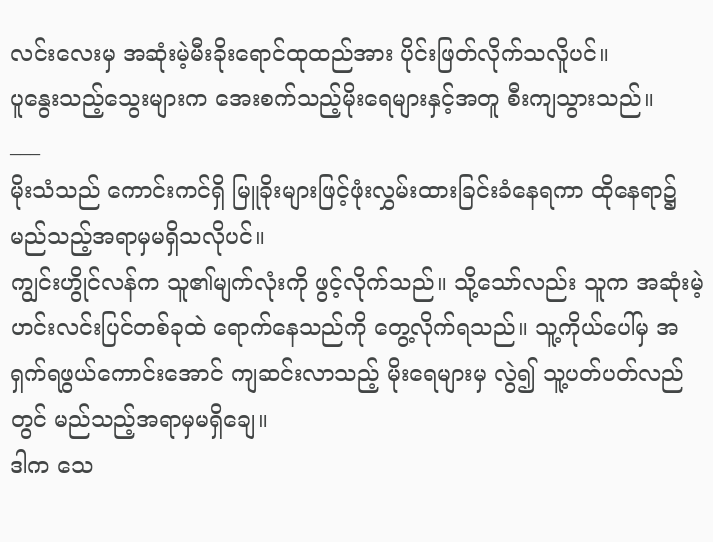လင်းလေးမှ အဆုံးမဲ့မီးခိုးရောင်ထုထည်အား ပိုင်းဖြတ်လိုက်သလိူပင်။
ပူနွေးသည့်သွေးများက အေးစက်သည့်မိုးရေများနှင့်အတူ စီးကျသွားသည်။
___
မိုးသံသည် ကောင်းကင်ရှိ မြူခိုးများဖြင့်ဖုံးလွှမ်းထားခြင်းခံနေရကာ ထိုနေရာ၌ မည်သည့်အရာမှမရှိသလိုပင်။
ကျွင်းဟွိုင်လန်က သူ၏မျက်လုံးကို ဖွင့်လိုက်သည်။ သို့သော်လည်း သူက အဆုံးမဲ့ဟင်းလင်းပြင်တစ်ခုထဲ ရောက်နေသည်ကို တွေ့လိုက်ရသည်။ သူ့ကိုယ်ပေါ်မှ အရှက်ရဖွယ်ကောင်းအောင် ကျဆင်းလာသည့် မိုးရေများမှ လွဲ၍ သူ့ပတ်ပတ်လည်တွင် မည်သည့်အရာမှမရှိချေ။
ဒါက သေ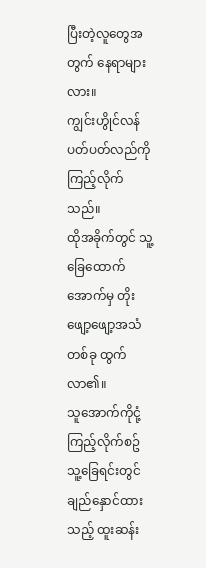ပြီးတဲ့လူတွေအတွက် နေရာများလား။
ကျွင်းဟွိုင်လန် ပတ်ပတ်လည်ကို ကြည့်လိုက်သည်။
ထိုအခိုက်တွင် သူ့ခြေထောက်အောက်မှ တိုးဖျော့ဖျော့အသံတစ်ခု ထွက်လာ၏။
သူအောက်ကိုငုံ့ကြည့်လိုက်စဥ် သူ့ခြေရင်းတွင် ချည်နှောင်ထားသည့် ထူးဆန်း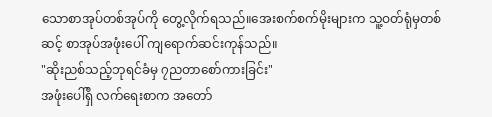သောစာအုပ်တစ်အုပ်ကို တွေ့လိုက်ရသည်။အေးစက်စက်မိုးများက သူ့ဝတ်ရုံမှတစ်ဆင့် စာအုပ်အဖုံးပေါ် ကျရောက်ဆင်းကုန်သည်။
"ဆိုးညစ်သည့်ဘုရင်ခံမှ ၇ညတာစော်ကားခြင်း"
အဖုံးပေါ်ရှိ လက်ရေးစာက အတော်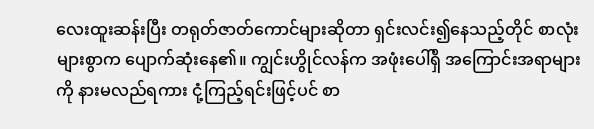လေးထူးဆန်းပြီး တရုတ်ဇာတ်ကောင်များဆိုတာ ရှင်းလင်း၍နေသည့်တိုင် စာလုံးများစွာက ပျောက်ဆုံးနေ၏။ ကျွင်းဟွိုင်လန်က အဖုံးပေါ်ရှိ အကြောင်းအရာများကို နားမလည်ရကား ငုံ့ကြည့်ရင်းဖြင့်ပင် စာ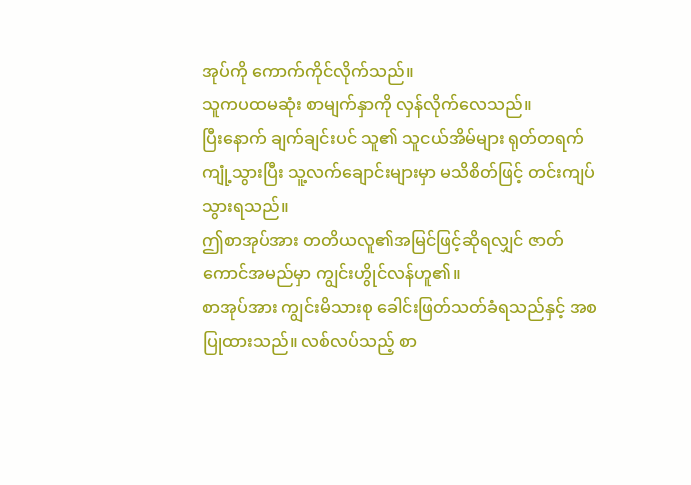အုပ်ကို ကောက်ကိုင်လိုက်သည်။
သူကပထမဆုံး စာမျက်နှာကို လှန်လိုက်လေသည်။
ပြီးနောက် ချက်ချင်းပင် သူ၏ သူငယ်အိမ်များ ရုတ်တရက်ကျုံ့သွားပြီး သူ့လက်ချောင်းများမှာ မသိစိတ်ဖြင့် တင်းကျပ်သွားရသည်။
ဤစာအုပ်အား တတိယလူ၏အမြင်ဖြင့်ဆိုရလျှင် ဇာတ်ကောင်အမည်မှာ ကျွင်းဟွိုင်လန်ဟူ၏။
စာအုပ်အား ကျွင်းမိသားစု ခေါင်းဖြတ်သတ်ခံရသည်နှင့် အစပြုထားသည်။ လစ်လပ်သည့် စာ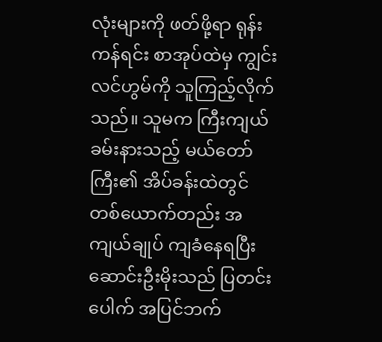လုံးများကို ဖတ်ဖို့ရာ ရုန်းကန်ရင်း စာအုပ်ထဲမှ ကျွင်းလင်ဟွမ်ကို သူကြည့်လိုက်သည်။ သူမက ကြီးကျယ်ခမ်းနားသည့် မယ်တော်ကြီး၏ အိပ်ခန်းထဲတွင် တစ်ယောက်တည်း အကျယ်ချုပ် ကျခံနေရပြီး ဆောင်းဦးမိုးသည် ပြတင်းပေါက် အပြင်ဘက်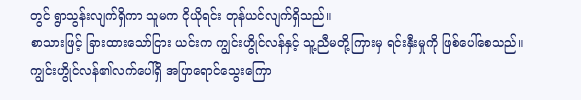တွင် ရွာသွန်းလျက်ရှိကာ သူမက ငိုယိုရင်း တုန်ယင်လျက်ရှိသည်။
စာသားဖြင့် ခြားထားသော်ငြား ယင်းက ကျွင်းဟွိုင်လန်နှင့် သူ့ညီမတို့ကြားမှ ရင်းနှီးမှုကို ဖြစ်ပေါ်စေသည်။
ကျွင်းဟွိုင်လန်၏လက်ပေါ်ရှိ အပြာရောင်သွေးကြော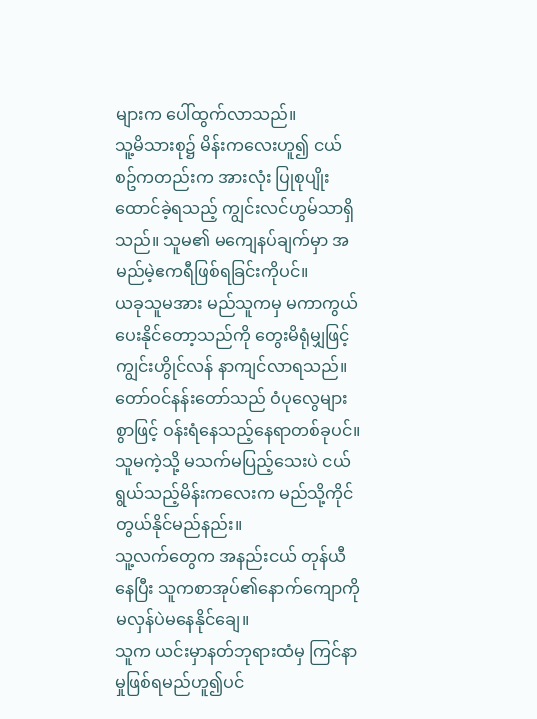များက ပေါ်ထွက်လာသည်။
သူ့မိသားစု၌ မိန်းကလေးဟူ၍ ငယ်စဥ်ကတည်းက အားလုံး ပြုစုပျိုးထောင်ခဲ့ရသည့် ကျွင်းလင်ဟွမ်သာရှိသည်။ သူမ၏ မကျေနပ်ချက်မှာ အမည်မဲ့ဧကရီဖြစ်ရခြင်းကိုပင်။
ယခုသူမအား မည်သူကမှ မကာကွယ်ပေးနိုင်တော့သည်ကို တွေးမိရုံမျှဖြင့် ကျွင်းဟွိုင်လန် နာကျင်လာရသည်။
တော်ဝင်နန်းတော်သည် ဝံပုလွေများစွာဖြင့် ဝန်းရံနေသည့်နေရာတစ်ခုပင်။ သူမကဲ့သို့ မသက်မပြည့်သေးပဲ ငယ်ရွယ်သည့်မိန်းကလေးက မည်သို့ကိုင်တွယ်နိုင်မည်နည်း။
သူ့လက်တွေက အနည်းငယ် တုန်ယီနေပြီး သူကစာအုပ်၏နောက်ကျောကို မလှန်ပဲမနေနိုင်ချေ။
သူက ယင်းမှာနတ်ဘုရားထံမှ ကြင်နာမှုဖြစ်ရမည်ဟူ၍ပင်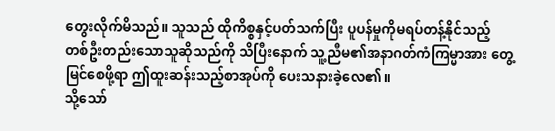တွေးလိုက်မိသည်။ သူသည် ထိုကိစ္စနှင့်ပတ်သက်ပြီး ပူပန်မှုကိုမရပ်တန့်နိုင်သည့် တစ်ဦးတည်းသောသူဆိုသည်ကို သိပြီးနောက် သူ့ညီမ၏အနာဂတ်ကံကြမ္မာအား တွေ့မြင်စေဖို့ရာ ဤထူးဆန်းသည့်စာအုပ်ကို ပေးသနားခဲ့လေ၏။
သို့သော်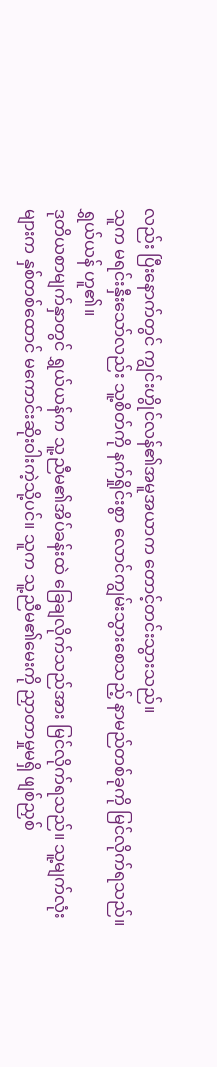လည်း ပြီးနောက်တွင် ကျွင်းဟွိုင်လန်၏အမူအယာက တောင့်တင်းသွားသည်။
သူက မရင်းနှီးသော်လည်း သူ့စိတ်ကို နက်ရှိုင်းစွာ လောင်ကျွမ်းသွားစေသည့် နာမည်တစ်ခုကို မြင်လိုက်ရသည်။
ရွှယ်ယန် ဟူ၏။
ဒုတိယစာမျက်နှာတွင် ရွှယ်ယန်က သူ့ညီမ၏အိပ်ခန်းထဲ ခြေချလိုက်သည်အား မြင်လိုက်ရသည်။ သူ့မျက်လုံးများက နှစ်တစ်ထောင် မကောင်းဆိုးဝါးကဲ့သို့ပင်။ သူက သူ့ညီမ၏မေးကို ညှာတာမှုမရှိ ဖျစ်ညှစ်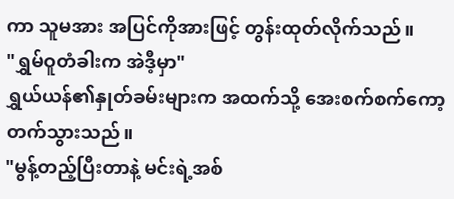ကာ သူမအား အပြင်ကိုအားဖြင့် တွန်းထုတ်လိုက်သည်။
"ရွှမ်ဝူတံခါးက အဲဒီ့မှာ"
ရွှယ်ယန်၏နှုတ်ခမ်းများက အထက်သို့ အေးစက်စက်ကော့တက်သွားသည်။
"မွန့်တည့်ပြီးတာနဲ့ မင်းရဲ့အစ်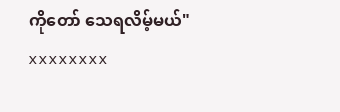ကိုတော် သေရလိမ့်မယ်"
xxxxxxxx